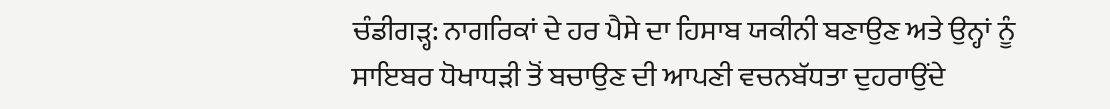ਚੰਡੀਗੜ੍ਹ: ਨਾਗਰਿਕਾਂ ਦੇ ਹਰ ਪੈਸੇ ਦਾ ਹਿਸਾਬ ਯਕੀਨੀ ਬਣਾਉਣ ਅਤੇ ਉਨ੍ਹਾਂ ਨੂੰ ਸਾਇਬਰ ਧੋਖਾਧੜੀ ਤੋਂ ਬਚਾਉਣ ਦੀ ਆਪਣੀ ਵਚਨਬੱਧਤਾ ਦੁਹਰਾਉਂਦੇ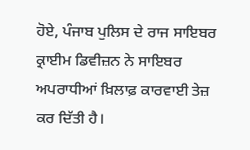ਹੋਏ, ਪੰਜਾਬ ਪੁਲਿਸ ਦੇ ਰਾਜ ਸਾਇਬਰ ਕ੍ਰਾਈਮ ਡਿਵੀਜ਼ਨ ਨੇ ਸਾਇਬਰ ਅਪਰਾਧੀਆਂ ਖ਼ਿਲਾਫ਼ ਕਾਰਵਾਈ ਤੇਜ਼ ਕਰ ਦਿੱਤੀ ਹੈ।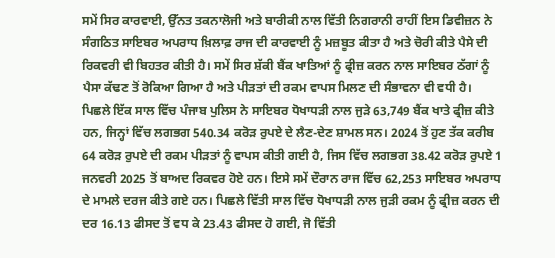ਸਮੇਂ ਸਿਰ ਕਾਰਵਾਈ, ਉੱਨਤ ਤਕਨਾਲੋਜੀ ਅਤੇ ਬਾਰੀਕੀ ਨਾਲ ਵਿੱਤੀ ਨਿਗਰਾਨੀ ਰਾਹੀਂ ਇਸ ਡਿਵੀਜ਼ਨ ਨੇ ਸੰਗਠਿਤ ਸਾਇਬਰ ਅਪਰਾਧ ਖ਼ਿਲਾਫ਼ ਰਾਜ ਦੀ ਕਾਰਵਾਈ ਨੂੰ ਮਜ਼ਬੂਤ ਕੀਤਾ ਹੈ ਅਤੇ ਚੋਰੀ ਕੀਤੇ ਪੈਸੇ ਦੀ ਰਿਕਵਰੀ ਵੀ ਬਿਹਤਰ ਕੀਤੀ ਹੈ। ਸਮੇਂ ਸਿਰ ਸ਼ੱਕੀ ਬੈਂਕ ਖਾਤਿਆਂ ਨੂੰ ਫ੍ਰੀਜ਼ ਕਰਨ ਨਾਲ ਸਾਇਬਰ ਠੱਗਾਂ ਨੂੰ ਪੈਸਾ ਕੱਢਣ ਤੋਂ ਰੋਕਿਆ ਗਿਆ ਹੈ ਅਤੇ ਪੀੜਤਾਂ ਦੀ ਰਕਮ ਵਾਪਸ ਮਿਲਣ ਦੀ ਸੰਭਾਵਨਾ ਵੀ ਵਧੀ ਹੈ।
ਪਿਛਲੇ ਇੱਕ ਸਾਲ ਵਿੱਚ ਪੰਜਾਬ ਪੁਲਿਸ ਨੇ ਸਾਇਬਰ ਧੋਖਾਧੜੀ ਨਾਲ ਜੁੜੇ 63,749 ਬੈਂਕ ਖਾਤੇ ਫ੍ਰੀਜ਼ ਕੀਤੇ ਹਨ, ਜਿਨ੍ਹਾਂ ਵਿੱਚ ਲਗਭਗ 540.34 ਕਰੋੜ ਰੁਪਏ ਦੇ ਲੈਣ-ਦੇਣ ਸ਼ਾਮਲ ਸਨ। 2024 ਤੋਂ ਹੁਣ ਤੱਕ ਕਰੀਬ 64 ਕਰੋੜ ਰੁਪਏ ਦੀ ਰਕਮ ਪੀੜਤਾਂ ਨੂੰ ਵਾਪਸ ਕੀਤੀ ਗਈ ਹੈ, ਜਿਸ ਵਿੱਚ ਲਗਭਗ 38.42 ਕਰੋੜ ਰੁਪਏ 1 ਜਨਵਰੀ 2025 ਤੋਂ ਬਾਅਦ ਰਿਕਵਰ ਹੋਏ ਹਨ। ਇਸੇ ਸਮੇਂ ਦੌਰਾਨ ਰਾਜ ਵਿੱਚ 62,253 ਸਾਇਬਰ ਅਪਰਾਧ ਦੇ ਮਾਮਲੇ ਦਰਜ ਕੀਤੇ ਗਏ ਹਨ। ਪਿਛਲੇ ਵਿੱਤੀ ਸਾਲ ਵਿੱਚ ਧੋਖਾਧੜੀ ਨਾਲ ਜੁੜੀ ਰਕਮ ਨੂੰ ਫ੍ਰੀਜ਼ ਕਰਨ ਦੀ ਦਰ 16.13 ਫੀਸਦ ਤੋਂ ਵਧ ਕੇ 23.43 ਫੀਸਦ ਹੋ ਗਈ, ਜੋ ਵਿੱਤੀ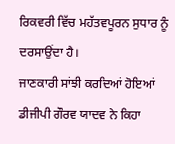ਰਿਕਵਰੀ ਵਿੱਚ ਮਹੱਤਵਪੂਰਨ ਸੁਧਾਰ ਨੂੰ ਦਰਸਾਉਂਦਾ ਹੈ।
ਜਾਣਕਾਰੀ ਸਾਂਝੀ ਕਰਦਿਆਂ ਹੋਇਆਂ ਡੀਜੀਪੀ ਗੌਰਵ ਯਾਦਵ ਨੇ ਕਿਹਾ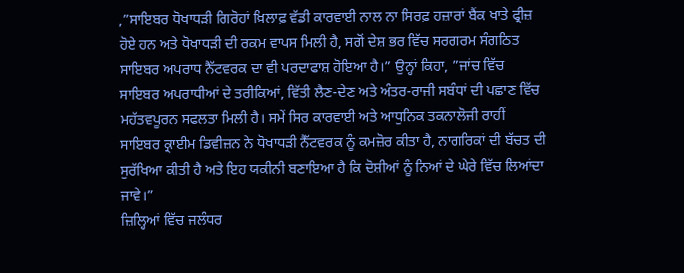,”ਸਾਇਬਰ ਧੋਖਾਧੜੀ ਗਿਰੋਹਾਂ ਖ਼ਿਲਾਫ਼ ਵੱਡੀ ਕਾਰਵਾਈ ਨਾਲ ਨਾ ਸਿਰਫ਼ ਹਜ਼ਾਰਾਂ ਬੈਂਕ ਖਾਤੇ ਫ੍ਰੀਜ਼ ਹੋਏ ਹਨ ਅਤੇ ਧੋਖਾਧੜੀ ਦੀ ਰਕਮ ਵਾਪਸ ਮਿਲੀ ਹੈ, ਸਗੋਂ ਦੇਸ਼ ਭਰ ਵਿੱਚ ਸਰਗਰਮ ਸੰਗਠਿਤ ਸਾਇਬਰ ਅਪਰਾਧ ਨੈੱਟਵਰਕ ਦਾ ਵੀ ਪਰਦਾਫਾਸ਼ ਹੋਇਆ ਹੈ।” ਉਨ੍ਹਾਂ ਕਿਹਾ, ”ਜਾਂਚ ਵਿੱਚ ਸਾਇਬਰ ਅਪਰਾਧੀਆਂ ਦੇ ਤਰੀਕਿਆਂ, ਵਿੱਤੀ ਲੈਣ-ਦੇਣ ਅਤੇ ਅੰਤਰ-ਰਾਜੀ ਸਬੰਧਾਂ ਦੀ ਪਛਾਣ ਵਿੱਚ ਮਹੱਤਵਪੂਰਨ ਸਫਲਤਾ ਮਿਲੀ ਹੈ। ਸਮੇਂ ਸਿਰ ਕਾਰਵਾਈ ਅਤੇ ਆਧੁਨਿਕ ਤਕਨਾਲੋਜੀ ਰਾਹੀਂ ਸਾਇਬਰ ਕ੍ਰਾਈਮ ਡਿਵੀਜ਼ਨ ਨੇ ਧੋਖਾਧੜੀ ਨੈੱਟਵਰਕ ਨੂੰ ਕਮਜ਼ੋਰ ਕੀਤਾ ਹੈ, ਨਾਗਰਿਕਾਂ ਦੀ ਬੱਚਤ ਦੀ ਸੁਰੱਖਿਆ ਕੀਤੀ ਹੈ ਅਤੇ ਇਹ ਯਕੀਨੀ ਬਣਾਇਆ ਹੈ ਕਿ ਦੋਸ਼ੀਆਂ ਨੂੰ ਨਿਆਂ ਦੇ ਘੇਰੇ ਵਿੱਚ ਲਿਆਂਦਾ ਜਾਵੇ।”
ਜ਼ਿਲ੍ਹਿਆਂ ਵਿੱਚ ਜਲੰਧਰ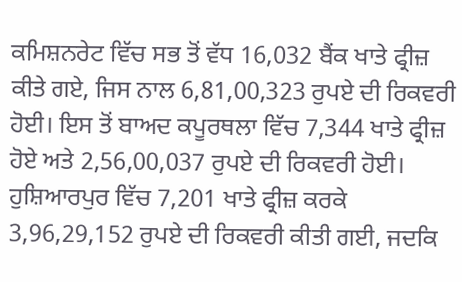ਕਮਿਸ਼ਨਰੇਟ ਵਿੱਚ ਸਭ ਤੋਂ ਵੱਧ 16,032 ਬੈਂਕ ਖਾਤੇ ਫ੍ਰੀਜ਼ ਕੀਤੇ ਗਏ, ਜਿਸ ਨਾਲ 6,81,00,323 ਰੁਪਏ ਦੀ ਰਿਕਵਰੀ ਹੋਈ। ਇਸ ਤੋਂ ਬਾਅਦ ਕਪੂਰਥਲਾ ਵਿੱਚ 7,344 ਖਾਤੇ ਫ੍ਰੀਜ਼ ਹੋਏ ਅਤੇ 2,56,00,037 ਰੁਪਏ ਦੀ ਰਿਕਵਰੀ ਹੋਈ। ਹੁਸ਼ਿਆਰਪੁਰ ਵਿੱਚ 7,201 ਖਾਤੇ ਫ੍ਰੀਜ਼ ਕਰਕੇ 3,96,29,152 ਰੁਪਏ ਦੀ ਰਿਕਵਰੀ ਕੀਤੀ ਗਈ, ਜਦਕਿ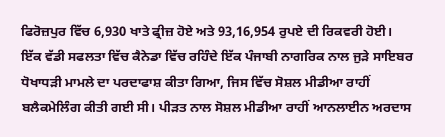ਫਿਰੋਜ਼ਪੁਰ ਵਿੱਚ 6,930 ਖਾਤੇ ਫ੍ਰੀਜ਼ ਹੋਏ ਅਤੇ 93,16,954 ਰੁਪਏ ਦੀ ਰਿਕਵਰੀ ਹੋਈ।
ਇੱਕ ਵੱਡੀ ਸਫਲਤਾ ਵਿੱਚ ਕੈਨੇਡਾ ਵਿੱਚ ਰਹਿੰਦੇ ਇੱਕ ਪੰਜਾਬੀ ਨਾਗਰਿਕ ਨਾਲ ਜੁੜੇ ਸਾਇਬਰ ਧੋਖਾਧੜੀ ਮਾਮਲੇ ਦਾ ਪਰਦਾਫਾਸ਼ ਕੀਤਾ ਗਿਆ, ਜਿਸ ਵਿੱਚ ਸੋਸ਼ਲ ਮੀਡੀਆ ਰਾਹੀਂ ਬਲੈਕਮੇਲਿੰਗ ਕੀਤੀ ਗਈ ਸੀ। ਪੀੜਤ ਨਾਲ ਸੋਸ਼ਲ ਮੀਡੀਆ ਰਾਹੀਂ ਆਨਲਾਈਨ ਅਰਦਾਸ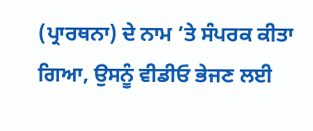(ਪ੍ਰਾਰਥਨਾ) ਦੇ ਨਾਮ ’ਤੇ ਸੰਪਰਕ ਕੀਤਾ ਗਿਆ, ਉਸਨੂੰ ਵੀਡੀਓ ਭੇਜਣ ਲਈ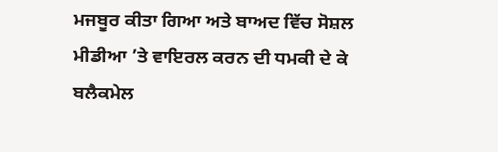ਮਜਬੂਰ ਕੀਤਾ ਗਿਆ ਅਤੇ ਬਾਅਦ ਵਿੱਚ ਸੋਸ਼ਲ ਮੀਡੀਆ ’ਤੇ ਵਾਇਰਲ ਕਰਨ ਦੀ ਧਮਕੀ ਦੇ ਕੇ ਬਲੈਕਮੇਲ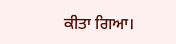ਕੀਤਾ ਗਿਆ।